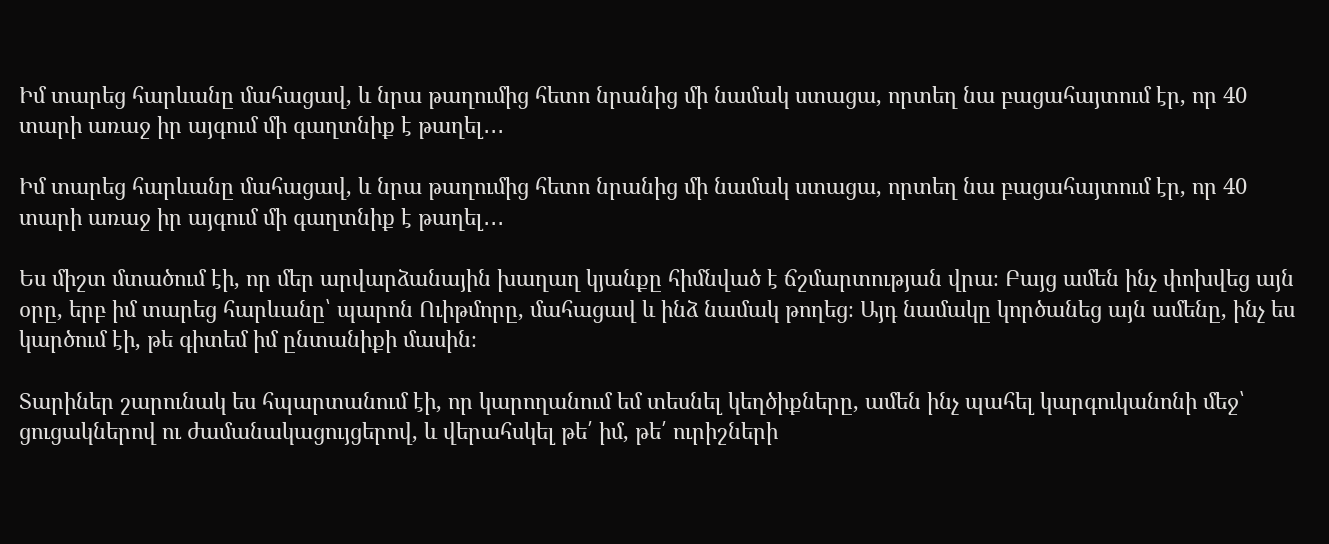Իմ տարեց հարևանը մահացավ, և նրա թաղումից հետո նրանից մի նամակ ստացա, որտեղ նա բացահայտում էր, որ 40 տարի առաջ իր այգում մի գաղտնիք է թաղել․․․

Իմ տարեց հարևանը մահացավ, և նրա թաղումից հետո նրանից մի նամակ ստացա, որտեղ նա բացահայտում էր, որ 40 տարի առաջ իր այգում մի գաղտնիք է թաղել․․․

Ես միշտ մտածում էի, որ մեր արվարձանային խաղաղ կյանքը հիմնված է ճշմարտության վրա։ Բայց ամեն ինչ փոխվեց այն օրը, երբ իմ տարեց հարևանը՝ պարոն Ուիթմորը, մահացավ և ինձ նամակ թողեց։ Այդ նամակը կործանեց այն ամենը, ինչ ես կարծում էի, թե գիտեմ իմ ընտանիքի մասին։

Տարիներ շարունակ ես հպարտանում էի, որ կարողանում եմ տեսնել կեղծիքները, ամեն ինչ պահել կարգուկանոնի մեջ՝ ցուցակներով ու ժամանակացույցերով, և վերահսկել թե՛ իմ, թե՛ ուրիշների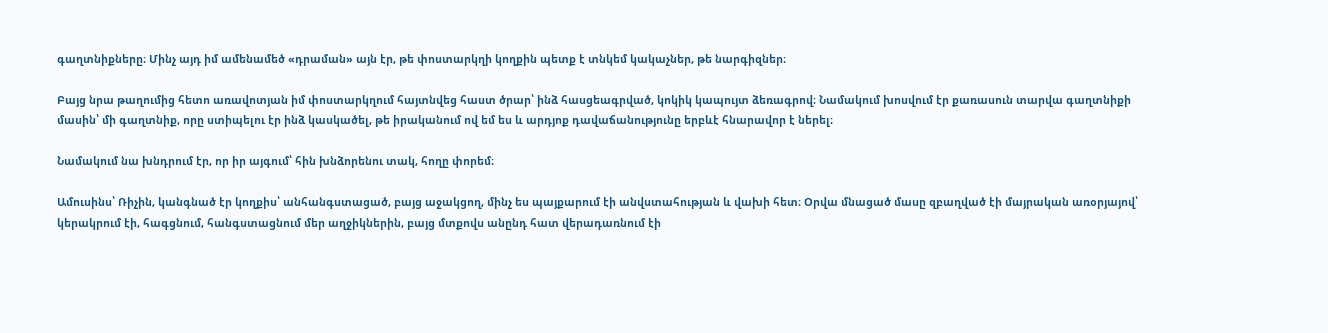գաղտնիքները։ Մինչ այդ իմ ամենամեծ «դրաման» այն էր, թե փոստարկղի կողքին պետք է տնկեմ կակաչներ, թե նարգիզներ։

Բայց նրա թաղումից հետո առավոտյան իմ փոստարկղում հայտնվեց հաստ ծրար՝ ինձ հասցեագրված, կոկիկ կապույտ ձեռագրով։ Նամակում խոսվում էր քառասուն տարվա գաղտնիքի մասին՝ մի գաղտնիք, որը ստիպելու էր ինձ կասկածել, թե իրականում ով եմ ես և արդյոք դավաճանությունը երբևէ հնարավոր է ներել։

Նամակում նա խնդրում էր, որ իր այգում՝ հին խնձորենու տակ, հողը փորեմ։

Ամուսինս՝ Ռիչին, կանգնած էր կողքիս՝ անհանգստացած, բայց աջակցող, մինչ ես պայքարում էի անվստահության և վախի հետ։ Օրվա մնացած մասը զբաղված էի մայրական առօրյայով՝ կերակրում էի, հագցնում, հանգստացնում մեր աղջիկներին, բայց մտքովս անընդ հատ վերադառնում էի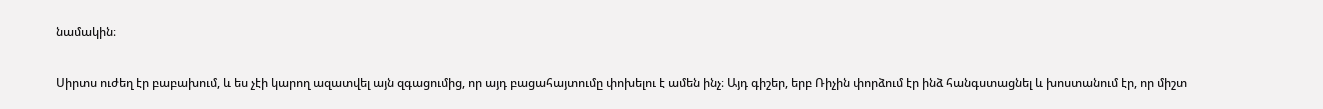նամակին։

Սիրտս ուժեղ էր բաբախում, և ես չէի կարող ազատվել այն զգացումից, որ այդ բացահայտումը փոխելու է ամեն ինչ։ Այդ գիշեր, երբ Ռիչին փորձում էր ինձ հանգստացնել և խոստանում էր, որ միշտ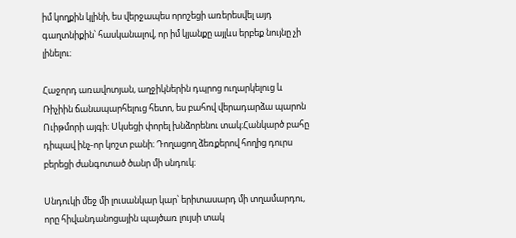իմ կողքին կլինի, ես վերջապես որոշեցի առերեսվել այդ գաղտնիքին՝ հասկանալով, որ իմ կյանքը այլևս երբեք նույնը չի լինելու։

Հաջորդ առավոտյան, աղջիկներին դպրոց ուղարկելուց և Ռիչիին ճանապարհելուց հետո, ես բահով վերադարձա պարոն Ուիթմորի այգի։ Սկսեցի փորել խնձորենու տակ։Հանկարծ բահը դիպավ ինչ-որ կոշտ բանի։ Դողացող ձեռքերով հողից դուրս բերեցի ժանգոտած ծանր մի սնդուկ։

Սնդուկի մեջ մի լուսանկար կար՝ երիտասարդ մի տղամարդու, որը հիվանդանոցային պայծառ լույսի տակ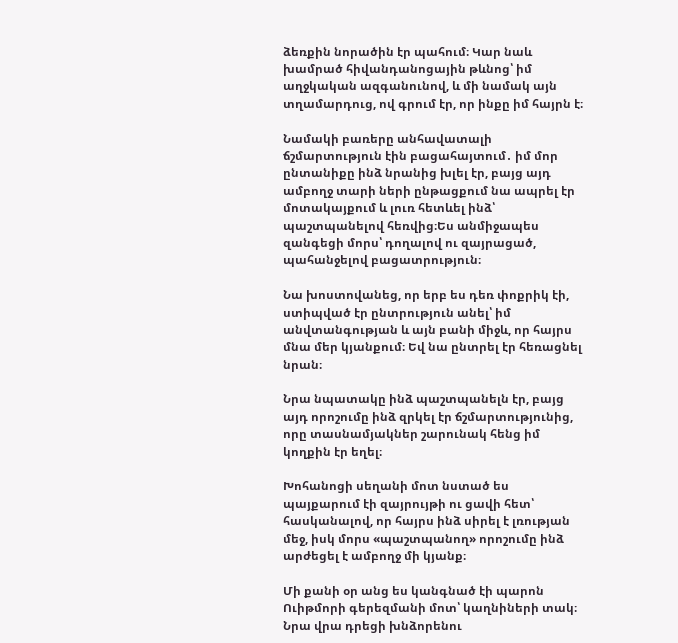ձեռքին նորածին էր պահում։ Կար նաև խամրած հիվանդանոցային թևնոց՝ իմ աղջկական ազգանունով, և մի նամակ այն տղամարդուց, ով գրում էր, որ ինքը իմ հայրն է։

Նամակի բառերը անհավատալի ճշմարտություն էին բացահայտում․ իմ մոր ընտանիքը ինձ նրանից խլել էր, բայց այդ ամբողջ տարի ների ընթացքում նա ապրել էր մոտակայքում և լուռ հետևել ինձ՝ պաշտպանելով հեռվից։Ես անմիջապես զանգեցի մորս՝ դողալով ու զայրացած, պահանջելով բացատրություն։

Նա խոստովանեց, որ երբ ես դեռ փոքրիկ էի, ստիպված էր ընտրություն անել՝ իմ անվտանգության և այն բանի միջև, որ հայրս մնա մեր կյանքում։ Եվ նա ընտրել էր հեռացնել նրան։

Նրա նպատակը ինձ պաշտպանելն էր, բայց այդ որոշումը ինձ զրկել էր ճշմարտությունից, որը տասնամյակներ շարունակ հենց իմ կողքին էր եղել։

Խոհանոցի սեղանի մոտ նստած ես պայքարում էի զայրույթի ու ցավի հետ՝ հասկանալով, որ հայրս ինձ սիրել է լռության մեջ, իսկ մորս «պաշտպանող» որոշումը ինձ արժեցել է ամբողջ մի կյանք։

Մի քանի օր անց ես կանգնած էի պարոն Ուիթմորի գերեզմանի մոտ՝ կաղնիների տակ։ Նրա վրա դրեցի խնձորենու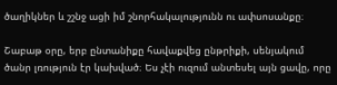ծաղիկներ և շշնջ ացի իմ շնորհակալությունն ու ափսոսանքը։

Շաբաթ օրը, երբ ընտանիքը հավաքվեց ընթրիքի, սենյակում ծանր լռություն էր կախված։ Ես չէի ուզում անտեսել այն ցավը, որը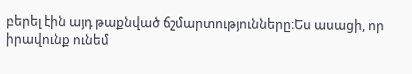բերել էին այդ թաքնված ճշմարտությունները։Ես ասացի, որ իրավունք ունեմ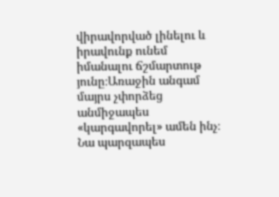վիրավորված լինելու և իրավունք ունեմ իմանալու ճշմարտութ յունը։Առաջին անգամ մայրս չփորձեց անմիջապես «կարգավորել» ամեն ինչ։ Նա պարզապես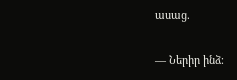ասաց.

— Ներիր ինձ։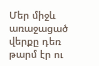Մեր միջև առաջացած վերքը դեռ թարմ էր ու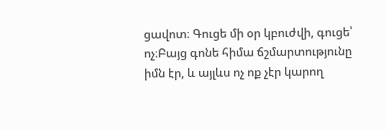ցավոտ։ Գուցե մի օր կբուժվի, գուցե՝ ոչ։Բայց գոնե հիմա ճշմարտությունը իմն էր, և այլևս ոչ ոք չէր կարող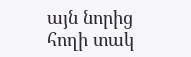այն նորից հողի տակ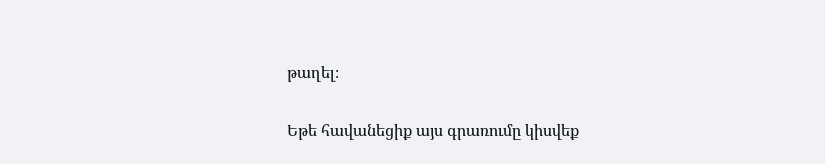թաղել։

Եթե հավանեցիք այս գրառումը կիսվեք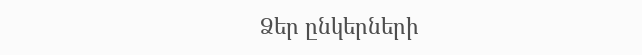Ձեր ընկերների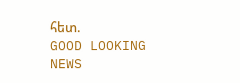հետ.
GOOD LOOKING NEWS